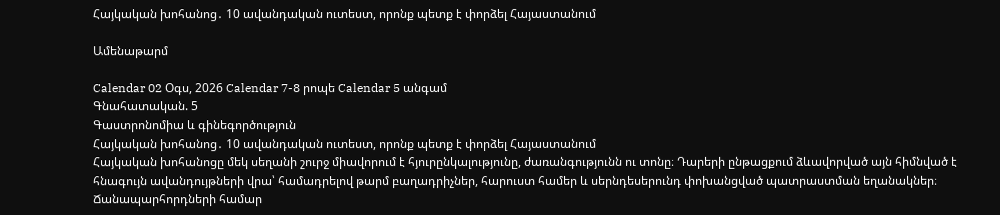Հայկական խոհանոց․ 10 ավանդական ուտեստ, որոնք պետք է փորձել Հայաստանում

Ամենաթարմ

Calendar 02 Օգս, 2026 Calendar 7-8 րոպե Calendar 5 անգամ
Գնահատական. 5
Գաստրոնոմիա և գինեգործություն
Հայկական խոհանոց․ 10 ավանդական ուտեստ, որոնք պետք է փորձել Հայաստանում
Հայկական խոհանոցը մեկ սեղանի շուրջ միավորում է հյուրընկալությունը, ժառանգությունն ու տոնը։ Դարերի ընթացքում ձևավորված այն հիմնված է հնագույն ավանդույթների վրա՝ համադրելով թարմ բաղադրիչներ, հարուստ համեր և սերնդեսերունդ փոխանցված պատրաստման եղանակներ։ Ճանապարհորդների համար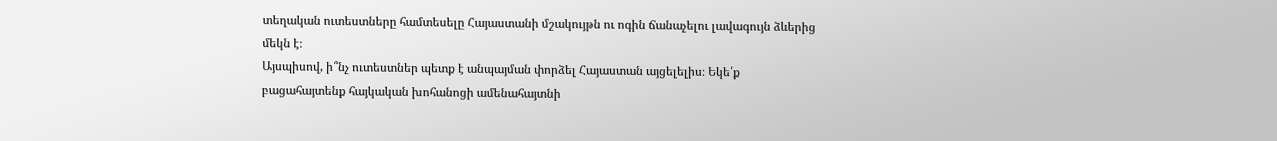տեղական ուտեստները համտեսելը Հայաստանի մշակույթն ու ոգին ճանաչելու լավագույն ձևերից մեկն է։
Այսպիսով, ի՞նչ ուտեստներ պետք է անպայման փորձել Հայաստան այցելելիս։ Եկե՛ք բացահայտենք հայկական խոհանոցի ամենահայտնի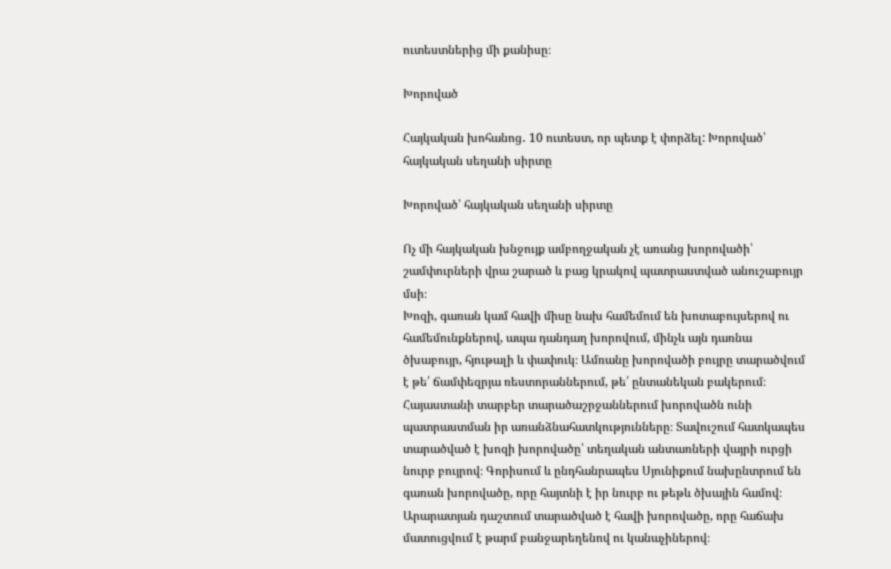ուտեստներից մի քանիսը։

Խորոված

Հայկական խոհանոց․ 10 ուտեստ, որ պետք է փորձել: Խորոված՝ հայկական սեղանի սիրտը

Խորոված՝ հայկական սեղանի սիրտը

Ոչ մի հայկական խնջույք ամբողջական չէ առանց խորովածի՝ շամփուրների վրա շարած և բաց կրակով պատրաստված անուշաբույր մսի։
Խոզի, գառան կամ հավի միսը նախ համեմում են խոտաբույսերով ու համեմունքներով, ապա դանդաղ խորովում, մինչև այն դառնա ծխաբույր, հյութալի և փափուկ։ Ամռանը խորովածի բույրը տարածվում է թե՛ ճամփեզրյա ռեստորաններում, թե՛ ընտանեկան բակերում։
Հայաստանի տարբեր տարածաշրջաններում խորովածն ունի պատրաստման իր առանձնահատկությունները։ Տավուշում հատկապես տարածված է խոզի խորովածը՝ տեղական անտառների վայրի ուրցի նուրբ բույրով։ Գորիսում և ընդհանրապես Սյունիքում նախընտրում են գառան խորովածը, որը հայտնի է իր նուրբ ու թեթև ծխային համով։ Արարատյան դաշտում տարածված է հավի խորովածը, որը հաճախ մատուցվում է թարմ բանջարեղենով ու կանաչիներով։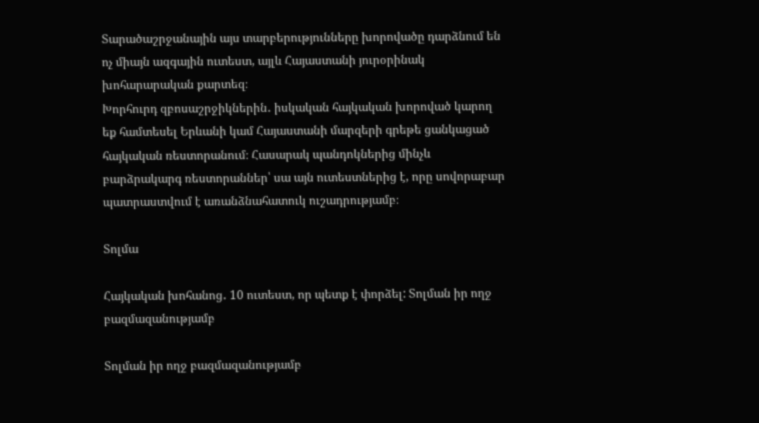Տարածաշրջանային այս տարբերությունները խորովածը դարձնում են ոչ միայն ազգային ուտեստ, այլև Հայաստանի յուրօրինակ խոհարարական քարտեզ։
Խորհուրդ զբոսաշրջիկներին․ իսկական հայկական խորոված կարող եք համտեսել Երևանի կամ Հայաստանի մարզերի գրեթե ցանկացած հայկական ռեստորանում։ Հասարակ պանդոկներից մինչև բարձրակարգ ռեստորաններ՝ սա այն ուտեստներից է, որը սովորաբար պատրաստվում է առանձնահատուկ ուշադրությամբ։

Տոլմա

Հայկական խոհանոց․ 10 ուտեստ, որ պետք է փորձել: Տոլման իր ողջ բազմազանությամբ

Տոլման իր ողջ բազմազանությամբ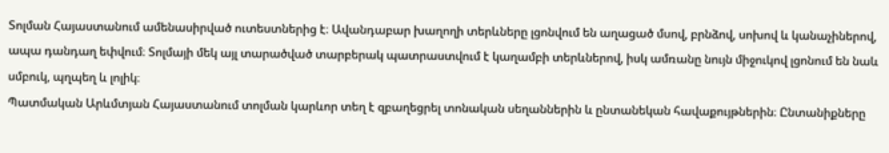Տոլման Հայաստանում ամենասիրված ուտեստներից է։ Ավանդաբար խաղողի տերևները լցոնվում են աղացած մսով, բրնձով, սոխով և կանաչիներով, ապա դանդաղ եփվում։ Տոլմայի մեկ այլ տարածված տարբերակ պատրաստվում է կաղամբի տերևներով, իսկ ամռանը նույն միջուկով լցոնում են նաև սմբուկ, պղպեղ և լոլիկ։
Պատմական Արևմտյան Հայաստանում տոլման կարևոր տեղ է զբաղեցրել տոնական սեղաններին և ընտանեկան հավաքույթներին։ Ընտանիքները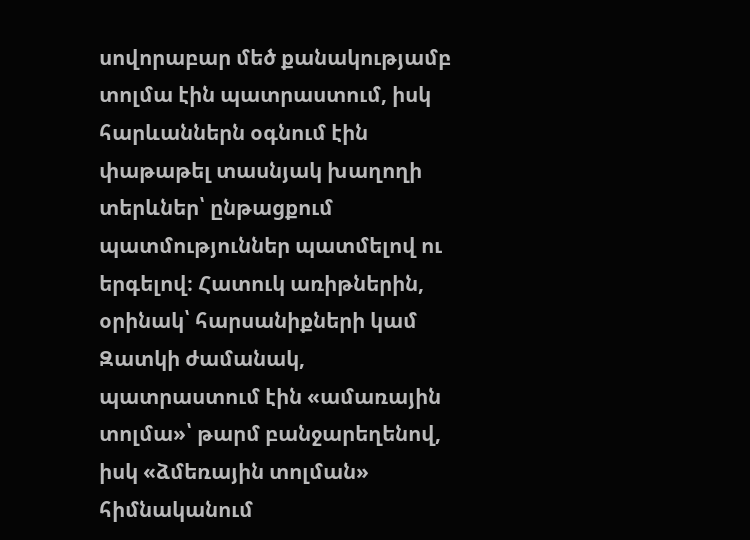սովորաբար մեծ քանակությամբ տոլմա էին պատրաստում, իսկ հարևաններն օգնում էին փաթաթել տասնյակ խաղողի տերևներ՝ ընթացքում պատմություններ պատմելով ու երգելով։ Հատուկ առիթներին, օրինակ՝ հարսանիքների կամ Զատկի ժամանակ, պատրաստում էին «ամառային տոլմա»՝ թարմ բանջարեղենով, իսկ «ձմեռային տոլման» հիմնականում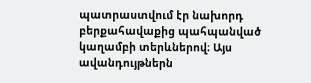պատրաստվում էր նախորդ բերքահավաքից պահպանված կաղամբի տերևներով։ Այս ավանդույթներն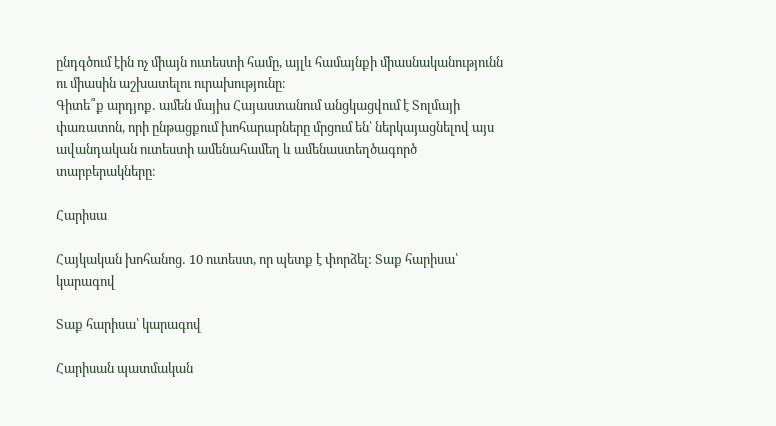ընդգծում էին ոչ միայն ուտեստի համը, այլև համայնքի միասնականությունն ու միասին աշխատելու ուրախությունը։
Գիտե՞ք արդյոք․ ամեն մայիս Հայաստանում անցկացվում է Տոլմայի փառատոն, որի ընթացքում խոհարարները մրցում են՝ ներկայացնելով այս ավանդական ուտեստի ամենահամեղ և ամենաստեղծագործ տարբերակները։

Հարիսա

Հայկական խոհանոց․ 10 ուտեստ, որ պետք է փորձել: Տաք հարիսա՝ կարագով

Տաք հարիսա՝ կարագով

Հարիսան պատմական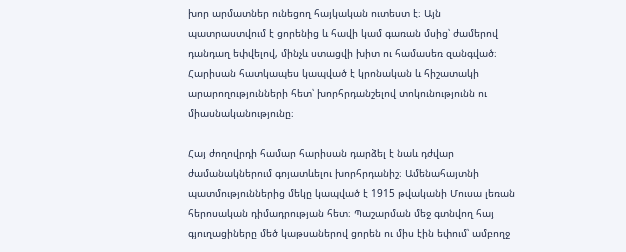խոր արմատներ ունեցող հայկական ուտեստ է։ Այն պատրաստվում է ցորենից և հավի կամ գառան մսից՝ ժամերով դանդաղ եփվելով, մինչև ստացվի խիտ ու համասեռ զանգված։
Հարիսան հատկապես կապված է կրոնական և հիշատակի արարողությունների հետ՝ խորհրդանշելով տոկունությունն ու միասնականությունը։

Հայ ժողովրդի համար հարիսան դարձել է նաև դժվար ժամանակներում գոյատևելու խորհրդանիշ։ Ամենահայտնի պատմություններից մեկը կապված է 1915 թվականի Մուսա լեռան հերոսական դիմադրության հետ։ Պաշարման մեջ գտնվող հայ գյուղացիները մեծ կաթսաներով ցորեն ու միս էին եփում՝ ամբողջ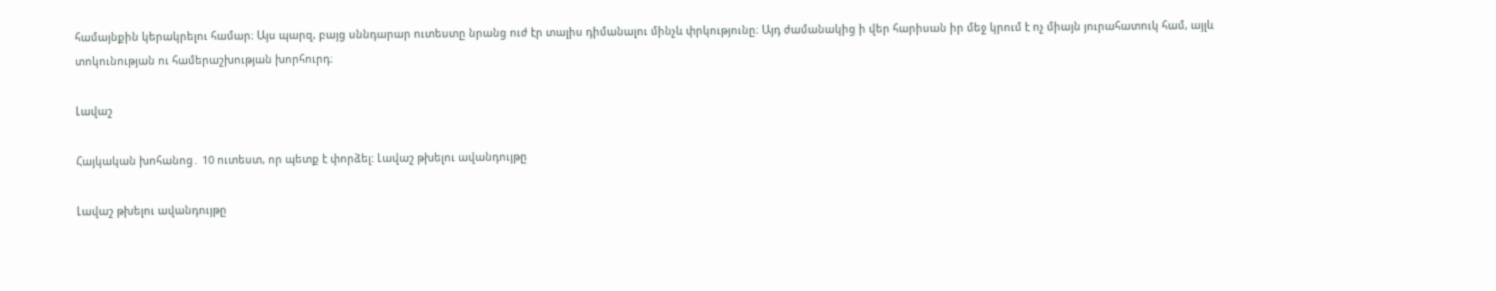համայնքին կերակրելու համար։ Այս պարզ, բայց սննդարար ուտեստը նրանց ուժ էր տալիս դիմանալու մինչև փրկությունը։ Այդ ժամանակից ի վեր հարիսան իր մեջ կրում է ոչ միայն յուրահատուկ համ, այլև տոկունության ու համերաշխության խորհուրդ։

Լավաշ

Հայկական խոհանոց․ 10 ուտեստ, որ պետք է փորձել: Լավաշ թխելու ավանդույթը

Լավաշ թխելու ավանդույթը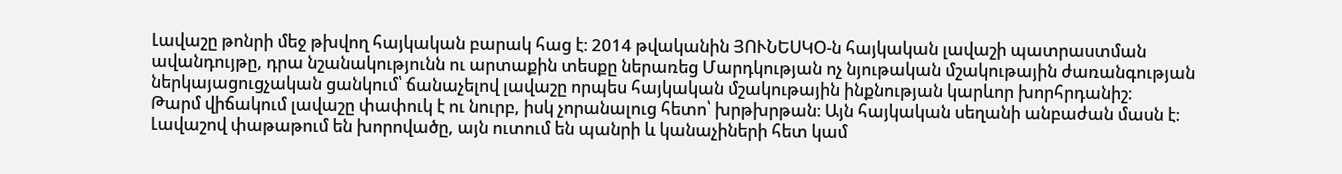Լավաշը թոնրի մեջ թխվող հայկական բարակ հաց է։ 2014 թվականին ՅՈՒՆԵՍԿՕ-ն հայկական լավաշի պատրաստման ավանդույթը, դրա նշանակությունն ու արտաքին տեսքը ներառեց Մարդկության ոչ նյութական մշակութային ժառանգության ներկայացուցչական ցանկում՝ ճանաչելով լավաշը որպես հայկական մշակութային ինքնության կարևոր խորհրդանիշ։
Թարմ վիճակում լավաշը փափուկ է ու նուրբ, իսկ չորանալուց հետո՝ խրթխրթան։ Այն հայկական սեղանի անբաժան մասն է։ Լավաշով փաթաթում են խորովածը, այն ուտում են պանրի և կանաչիների հետ կամ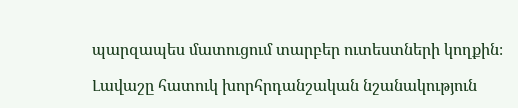պարզապես մատուցում տարբեր ուտեստների կողքին։

Լավաշը հատուկ խորհրդանշական նշանակություն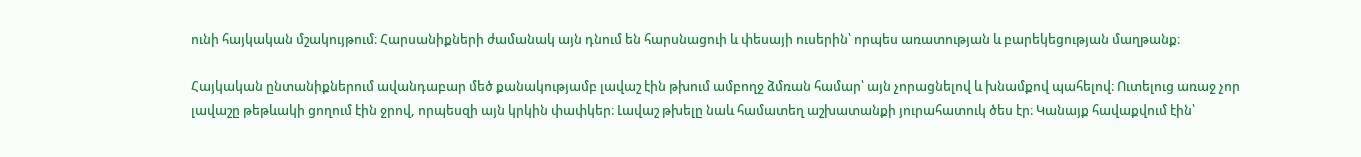ունի հայկական մշակույթում։ Հարսանիքների ժամանակ այն դնում են հարսնացուի և փեսայի ուսերին՝ որպես առատության և բարեկեցության մաղթանք։

Հայկական ընտանիքներում ավանդաբար մեծ քանակությամբ լավաշ էին թխում ամբողջ ձմռան համար՝ այն չորացնելով և խնամքով պահելով։ Ուտելուց առաջ չոր լավաշը թեթևակի ցողում էին ջրով, որպեսզի այն կրկին փափկեր։ Լավաշ թխելը նաև համատեղ աշխատանքի յուրահատուկ ծես էր։ Կանայք հավաքվում էին՝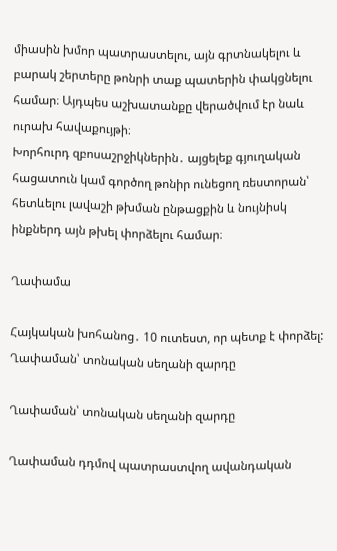միասին խմոր պատրաստելու, այն գրտնակելու և բարակ շերտերը թոնրի տաք պատերին փակցնելու համար։ Այդպես աշխատանքը վերածվում էր նաև ուրախ հավաքույթի։
Խորհուրդ զբոսաշրջիկներին․ այցելեք գյուղական հացատուն կամ գործող թոնիր ունեցող ռեստորան՝ հետևելու լավաշի թխման ընթացքին և նույնիսկ ինքներդ այն թխել փորձելու համար։

Ղափամա

Հայկական խոհանոց․ 10 ուտեստ, որ պետք է փորձել: Ղափաման՝ տոնական սեղանի զարդը

Ղափաման՝ տոնական սեղանի զարդը

Ղափաման դդմով պատրաստվող ավանդական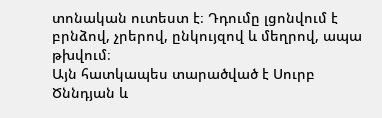տոնական ուտեստ է։ Դդումը լցոնվում է բրնձով, չրերով, ընկույզով և մեղրով, ապա թխվում։
Այն հատկապես տարածված է Սուրբ Ծննդյան և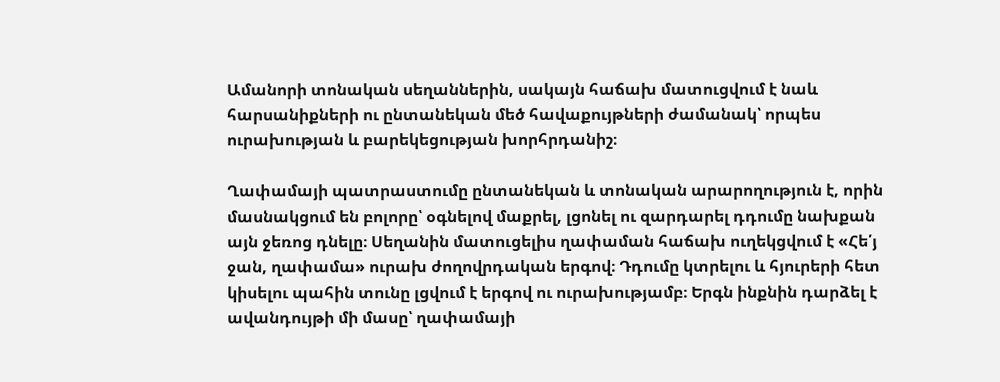Ամանորի տոնական սեղաններին, սակայն հաճախ մատուցվում է նաև հարսանիքների ու ընտանեկան մեծ հավաքույթների ժամանակ՝ որպես ուրախության և բարեկեցության խորհրդանիշ։

Ղափամայի պատրաստումը ընտանեկան և տոնական արարողություն է, որին մասնակցում են բոլորը՝ օգնելով մաքրել, լցոնել ու զարդարել դդումը նախքան այն ջեռոց դնելը։ Սեղանին մատուցելիս ղափաման հաճախ ուղեկցվում է «Հե՛յ ջան, ղափամա» ուրախ ժողովրդական երգով։ Դդումը կտրելու և հյուրերի հետ կիսելու պահին տունը լցվում է երգով ու ուրախությամբ։ Երգն ինքնին դարձել է ավանդույթի մի մասը՝ ղափամայի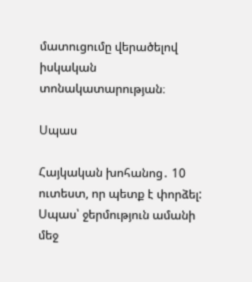մատուցումը վերածելով իսկական տոնակատարության։

Սպաս

Հայկական խոհանոց․ 10 ուտեստ, որ պետք է փորձել: Սպաս՝ ջերմություն ամանի մեջ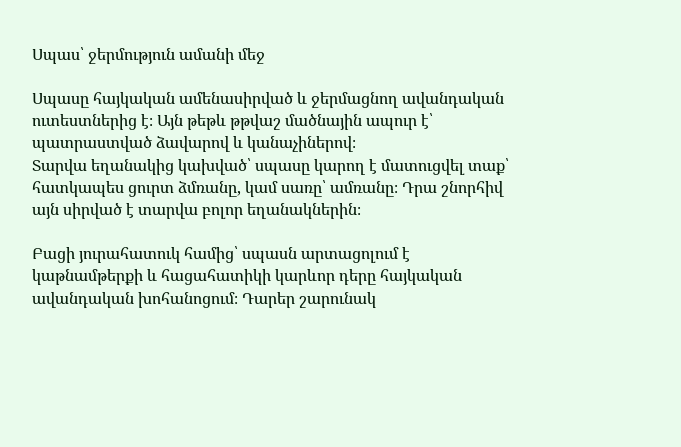Սպաս՝ ջերմություն ամանի մեջ

Սպասը հայկական ամենասիրված և ջերմացնող ավանդական ուտեստներից է։ Այն թեթև թթվաշ մածնային ապուր է՝ պատրաստված ձավարով և կանաչիներով։
Տարվա եղանակից կախված՝ սպասը կարող է մատուցվել տաք՝ հատկապես ցուրտ ձմռանը, կամ սառը՝ ամռանը։ Դրա շնորհիվ այն սիրված է տարվա բոլոր եղանակներին։

Բացի յուրահատուկ համից՝ սպասն արտացոլում է կաթնամթերքի և հացահատիկի կարևոր դերը հայկական ավանդական խոհանոցում։ Դարեր շարունակ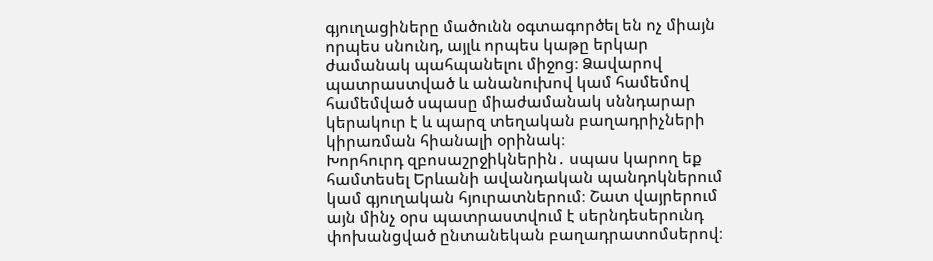գյուղացիները մածունն օգտագործել են ոչ միայն որպես սնունդ, այլև որպես կաթը երկար ժամանակ պահպանելու միջոց։ Ձավարով պատրաստված և անանուխով կամ համեմով համեմված սպասը միաժամանակ սննդարար կերակուր է և պարզ տեղական բաղադրիչների կիրառման հիանալի օրինակ։
Խորհուրդ զբոսաշրջիկներին․ սպաս կարող եք համտեսել Երևանի ավանդական պանդոկներում կամ գյուղական հյուրատներում։ Շատ վայրերում այն մինչ օրս պատրաստվում է սերնդեսերունդ փոխանցված ընտանեկան բաղադրատոմսերով։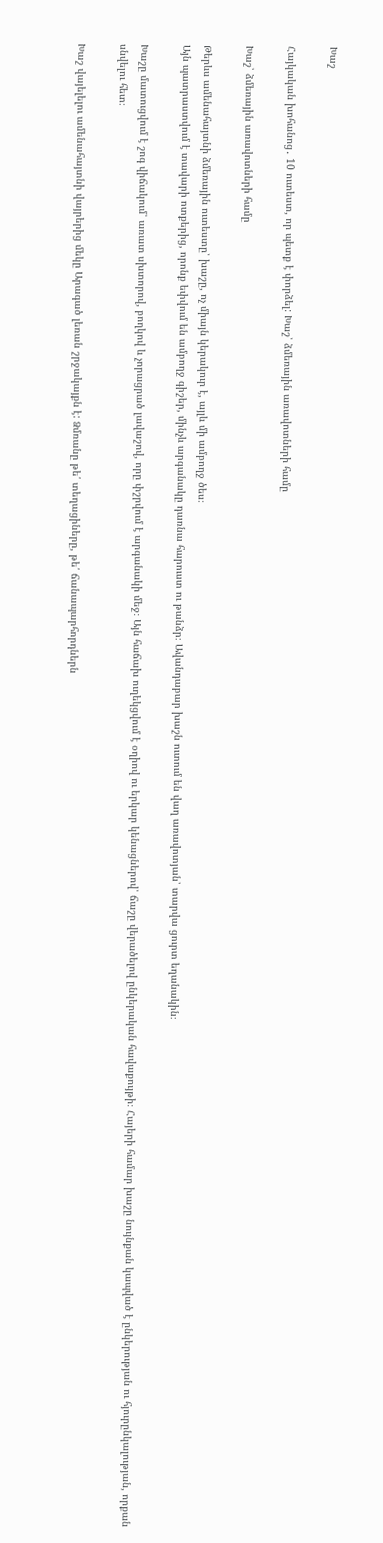Խաշ

Հայկական խոհանոց․ 10 ուտեստ, որ պետք է փորձել: Խաշ՝ ձմեռային առավոտների համը

Խաշ՝ ձմեռային առավոտների համը

Թերևս ամենահայտնի ձմեռային ուտեստը՝ խաշը, ոչ միայն կերակուր է, այլև մի ամբողջ ծես։
Այն պատրաստվում է տավարի ոտքերից, որոնք եփվում են ամբողջ գիշեր, մինչև արգանակը դառնա հարուստ ու թանձր։ Ավանդաբար խաշն ուտում են վաղ առավոտյան՝ տարվա ցուրտ եղանակին։

Խաշը մատուցվում է շոգ վիճակում՝ առատ սխտորով, բողկով և չորացրած լավաշով, որը փշրվում է արգանակի մեջ։ Այն հաճախ ուղեկցվում է օղիով ու երկար կենացներով՝ ճաշը վերածելով ընկերական հավաքույթի։ Հայերի համար խաշը նույնքան կապված է ընկերության ու հյուրընկալության, որքան սնվելու հետ։

Խաշ վայելելու ամենահայտնի վայրերից մեկը Արագած լեռան շրջակայքն է: Ձմռանը թե՛ տեղացիները, թե՛ ճանապարհորդներն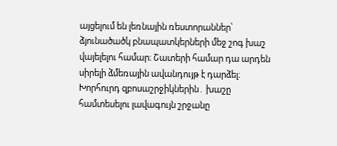այցելում են լեռնային ռեստորաններ՝ ձյունածածկ բնապատկերների մեջ շոգ խաշ վայելելու համար։ Շատերի համար դա արդեն սիրելի ձմեռային ավանդույթ է դարձել։
Խորհուրդ զբոսաշրջիկներին․ խաշը համտեսելու լավագույն շրջանը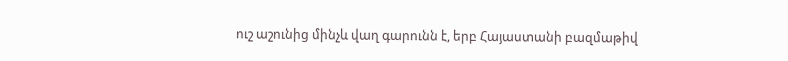ուշ աշունից մինչև վաղ գարունն է, երբ Հայաստանի բազմաթիվ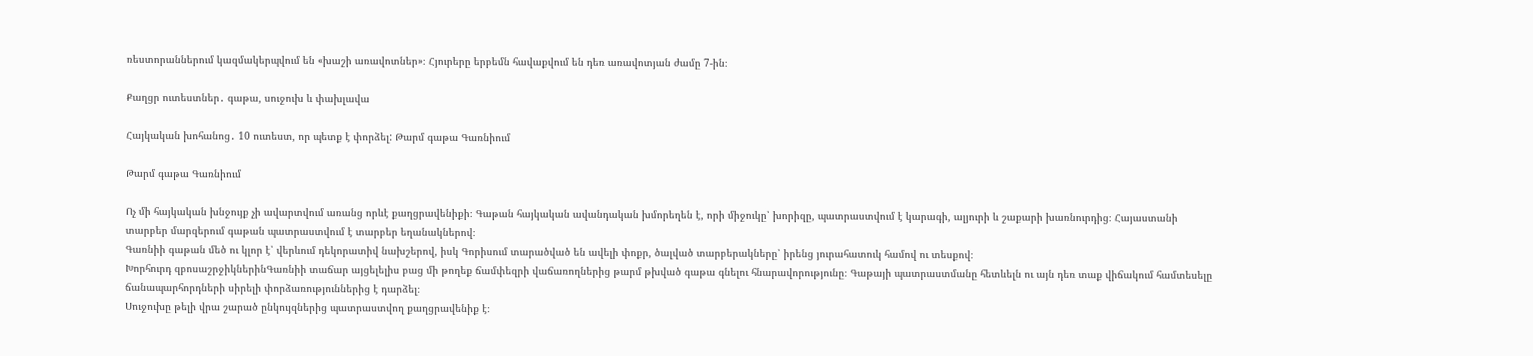ռեստորաններում կազմակերպվում են «խաշի առավոտներ»։ Հյուրերը երբեմն հավաքվում են դեռ առավոտյան ժամը 7-ին։

Քաղցր ուտեստներ․ գաթա, սուջուխ և փախլավա

Հայկական խոհանոց․ 10 ուտեստ, որ պետք է փորձել: Թարմ գաթա Գառնիում

Թարմ գաթա Գառնիում

Ոչ մի հայկական խնջույք չի ավարտվում առանց որևէ քաղցրավենիքի։ Գաթան հայկական ավանդական խմորեղեն է, որի միջուկը՝ խորիզը, պատրաստվում է կարագի, ալյուրի և շաքարի խառնուրդից։ Հայաստանի տարբեր մարզերում գաթան պատրաստվում է տարբեր եղանակներով։
Գառնիի գաթան մեծ ու կլոր է՝ վերևում դեկորատիվ նախշերով, իսկ Գորիսում տարածված են ավելի փոքր, ծալված տարբերակները՝ իրենց յուրահատուկ համով ու տեսքով։
Խորհուրդ զբոսաշրջիկներինԳառնիի տաճար այցելելիս բաց մի թողեք ճամփեզրի վաճառողներից թարմ թխված գաթա գնելու հնարավորությունը։ Գաթայի պատրաստմանը հետևելն ու այն դեռ տաք վիճակում համտեսելը ճանապարհորդների սիրելի փորձառություններից է դարձել։
Սուջուխը թելի վրա շարած ընկույզներից պատրաստվող քաղցրավենիք է։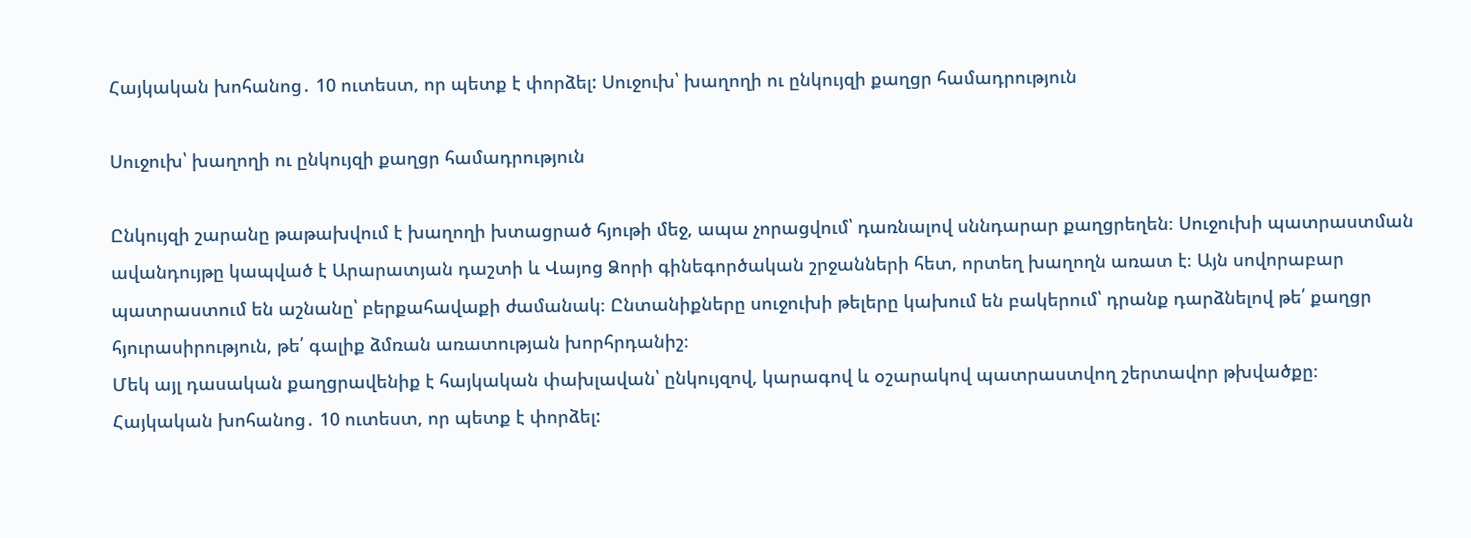Հայկական խոհանոց․ 10 ուտեստ, որ պետք է փորձել: Սուջուխ՝ խաղողի ու ընկույզի քաղցր համադրություն

Սուջուխ՝ խաղողի ու ընկույզի քաղցր համադրություն

Ընկույզի շարանը թաթախվում է խաղողի խտացրած հյութի մեջ, ապա չորացվում՝ դառնալով սննդարար քաղցրեղեն։ Սուջուխի պատրաստման ավանդույթը կապված է Արարատյան դաշտի և Վայոց Ձորի գինեգործական շրջանների հետ, որտեղ խաղողն առատ է։ Այն սովորաբար պատրաստում են աշնանը՝ բերքահավաքի ժամանակ։ Ընտանիքները սուջուխի թելերը կախում են բակերում՝ դրանք դարձնելով թե՛ քաղցր հյուրասիրություն, թե՛ գալիք ձմռան առատության խորհրդանիշ։
Մեկ այլ դասական քաղցրավենիք է հայկական փախլավան՝ ընկույզով, կարագով և օշարակով պատրաստվող շերտավոր թխվածքը։
Հայկական խոհանոց․ 10 ուտեստ, որ պետք է փորձել: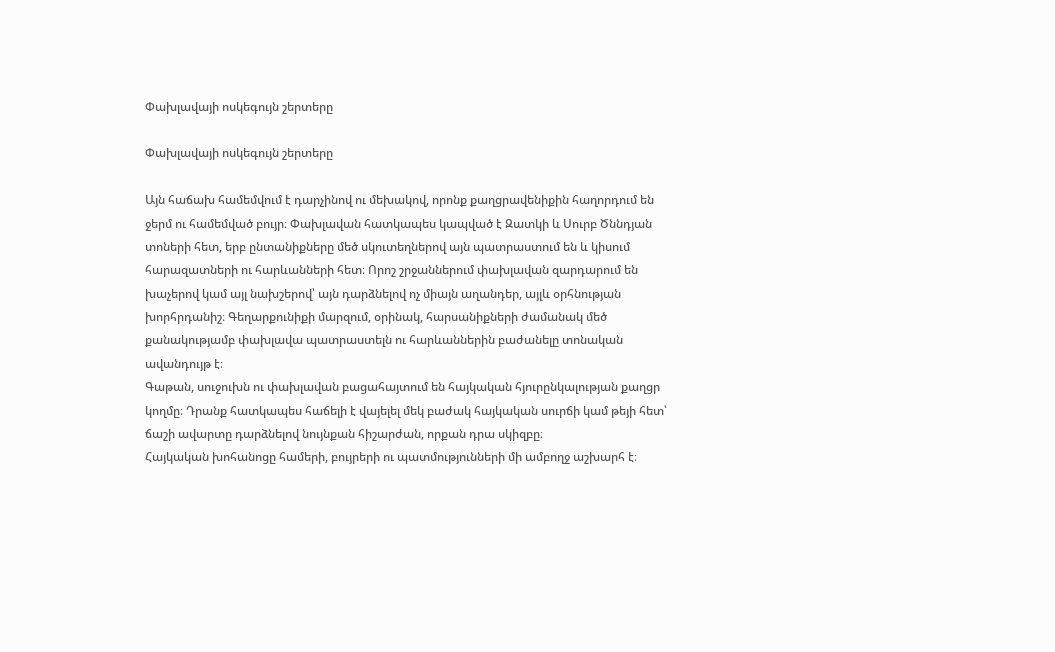Փախլավայի ոսկեգույն շերտերը

Փախլավայի ոսկեգույն շերտերը

Այն հաճախ համեմվում է դարչինով ու մեխակով, որոնք քաղցրավենիքին հաղորդում են ջերմ ու համեմված բույր։ Փախլավան հատկապես կապված է Զատկի և Սուրբ Ծննդյան տոների հետ, երբ ընտանիքները մեծ սկուտեղներով այն պատրաստում են և կիսում հարազատների ու հարևանների հետ։ Որոշ շրջաններում փախլավան զարդարում են խաչերով կամ այլ նախշերով՝ այն դարձնելով ոչ միայն աղանդեր, այլև օրհնության խորհրդանիշ։ Գեղարքունիքի մարզում, օրինակ, հարսանիքների ժամանակ մեծ քանակությամբ փախլավա պատրաստելն ու հարևաններին բաժանելը տոնական ավանդույթ է։
Գաթան, սուջուխն ու փախլավան բացահայտում են հայկական հյուրընկալության քաղցր կողմը։ Դրանք հատկապես հաճելի է վայելել մեկ բաժակ հայկական սուրճի կամ թեյի հետ՝ ճաշի ավարտը դարձնելով նույնքան հիշարժան, որքան դրա սկիզբը։
Հայկական խոհանոցը համերի, բույրերի ու պատմությունների մի ամբողջ աշխարհ է։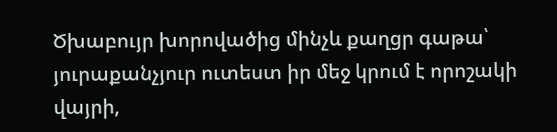Ծխաբույր խորովածից մինչև քաղցր գաթա՝ յուրաքանչյուր ուտեստ իր մեջ կրում է որոշակի վայրի,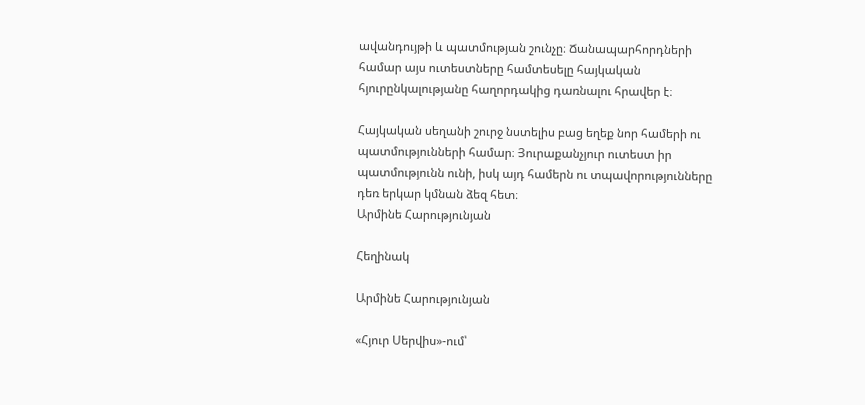ավանդույթի և պատմության շունչը։ Ճանապարհորդների համար այս ուտեստները համտեսելը հայկական հյուրընկալությանը հաղորդակից դառնալու հրավեր է։

Հայկական սեղանի շուրջ նստելիս բաց եղեք նոր համերի ու պատմությունների համար։ Յուրաքանչյուր ուտեստ իր պատմությունն ունի, իսկ այդ համերն ու տպավորությունները դեռ երկար կմնան ձեզ հետ։
Արմինե Հարությունյան

Հեղինակ

Արմինե Հարությունյան

«Հյուր Սերվիս»-ում՝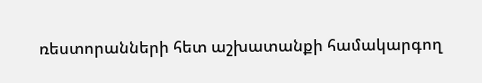ռեստորանների հետ աշխատանքի համակարգող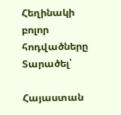Հեղինակի բոլոր հոդվածները
Տարածել՝

Հայաստան